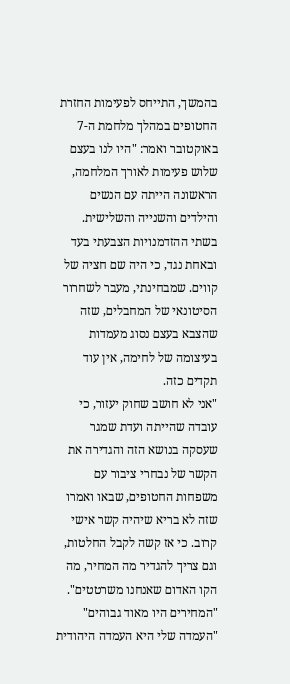בהמשך, התייחס לפעימות החזרת החטופים במהלך מלחמת ה-7 באוקטובר ואמר: "היו לנו בעצם שלוש פעימות לאורך המלחמה, הראשונה הייתה עם הנשים והילדים והשנייה והשלישית. בשתי ההזדמנויות הצבעתי בעד ובאחת נגד, כי היה שם חציה של קווים. שמבחינתי, מעבר לשחרור הסיטונאי של המחבלים, שזה שהצבא בעצם נסוג מעמדות בעיצומה של לחימה, אין עוד תקדים כזה.
"אני לא חושב שחוק יעזור, כי עובדה שהייתה ועדת שמגר שעסקה בנושא הזה והגדירה את הקשר של נבחרי ציבור עם משפחות החטופים, שבאו ואמרו שזה לא בריא שיהיה קשר אישי קרוב. כי אז קשה לקבל החלטות, וגם צריך להגדיר מה המחיר, מה הקו האדום שאנחנו משרטטים".
"המחירים היו מאוד גבוהים"
"העמדה שלי היא העמדה היהודית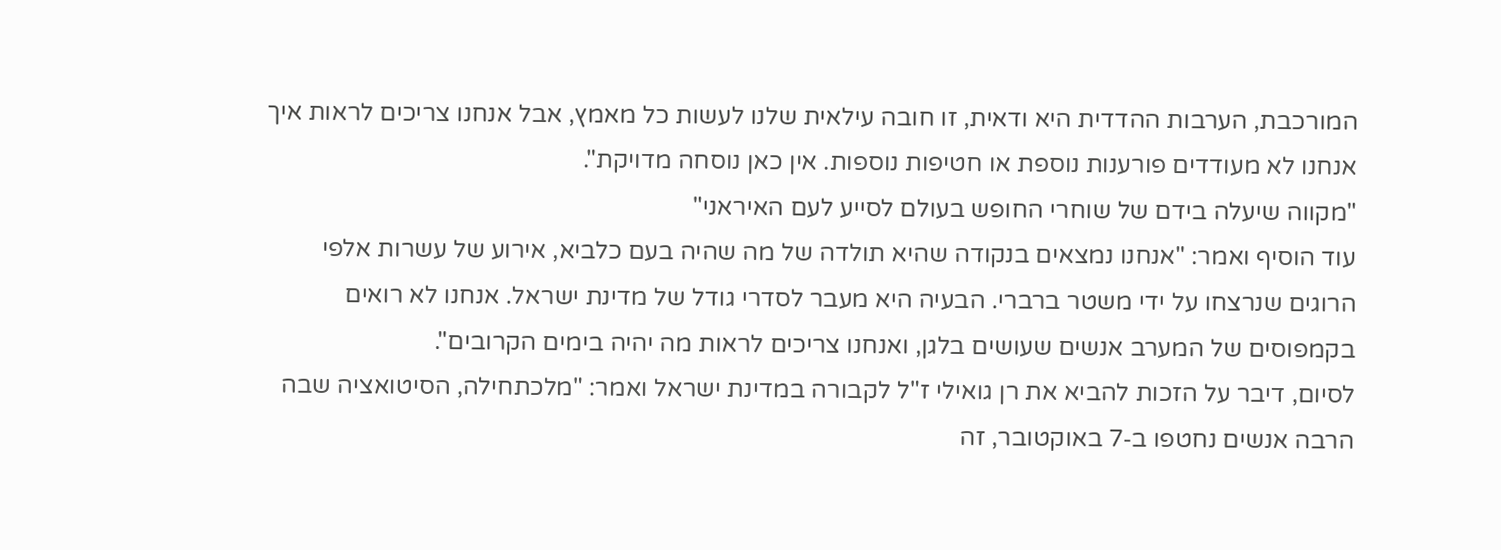המורכבת, הערבות ההדדית היא ודאית, זו חובה עילאית שלנו לעשות כל מאמץ, אבל אנחנו צריכים לראות איך אנחנו לא מעודדים פורענות נוספת או חטיפות נוספות. אין כאן נוסחה מדויקת".
"מקווה שיעלה בידם של שוחרי החופש בעולם לסייע לעם האיראני"
עוד הוסיף ואמר: "אנחנו נמצאים בנקודה שהיא תולדה של מה שהיה בעם כלביא, אירוע של עשרות אלפי הרוגים שנרצחו על ידי משטר ברברי. הבעיה היא מעבר לסדרי גודל של מדינת ישראל. אנחנו לא רואים בקמפוסים של המערב אנשים שעושים בלגן, ואנחנו צריכים לראות מה יהיה בימים הקרובים".
לסיום, דיבר על הזכות להביא את רן גואילי ז"ל לקבורה במדינת ישראל ואמר: "מלכתחילה, הסיטואציה שבה הרבה אנשים נחטפו ב‑7 באוקטובר, זה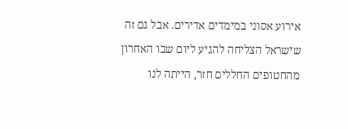אירוע אסוני במימדים אדירים. אבל גם זה שישראל הצליחה להגיע ליום שבו האחרון מהחטופים החללים חזר, הייתה לנו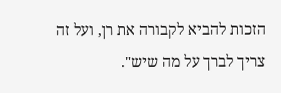הזכות להביא לקבורה את רן, ועל זה צריך לברך על מה שיש".